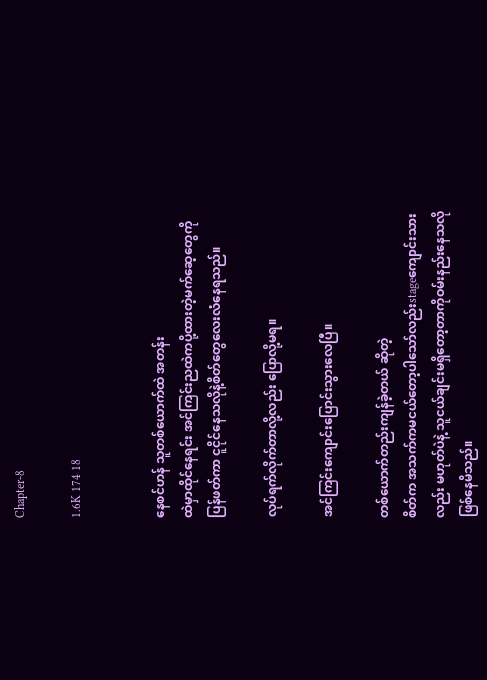Chapter-8

1.6K 174 18


နေစင်ဟန် သူတစ်ယောက်ထဲ အတန်း
ထဲမှာထိုင်နေရင်း အင်ကြင်းညထဲကပို့ထားတဲ့မက်ဆေ့တွေကို ပြန်ဖတ်ကာ ငူငိုင်နေသလိုနဲ့စိတ်တွေလေးလံနေရသည်။

လုပ်ရက်လိုက်တာလို့လည်း ပြောလို့မရ။

အင်ကြင်းကျောင်းပြောင်းသွားလေပြီ။

တစ်ယောက်တည်းကျန်ခဲ့တယ် ဆိုတဲ့
စိတ်က အသက်ကမငယ်တော့ပါသော်လည်းstageကျောင်းသားလည်း မဟုတ်ပဲနဲ့ သူငယ်ချင်းမရှိတော့တာကိုဝမ်းနည်းနေသလိုဖြစ်နေမိသည်။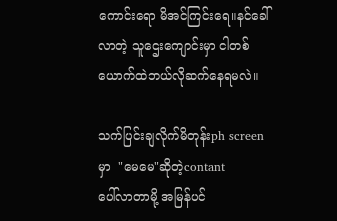ကောင်းရော မိအင်ကြင်းရေ။နင်ခေါ်
လာတဲ့ သူဌေးကျောင်းမှာ ငါတစ်
ယောက်ထဲဘယ်လိုဆက်နေရမလဲ။

သက်ပြင်းချလိုက်မိတုန်းph screen
မှာ  "မေမေ"ဆိုတဲ့contant
ပေါ်လာတာမို့ အမြန်ပင်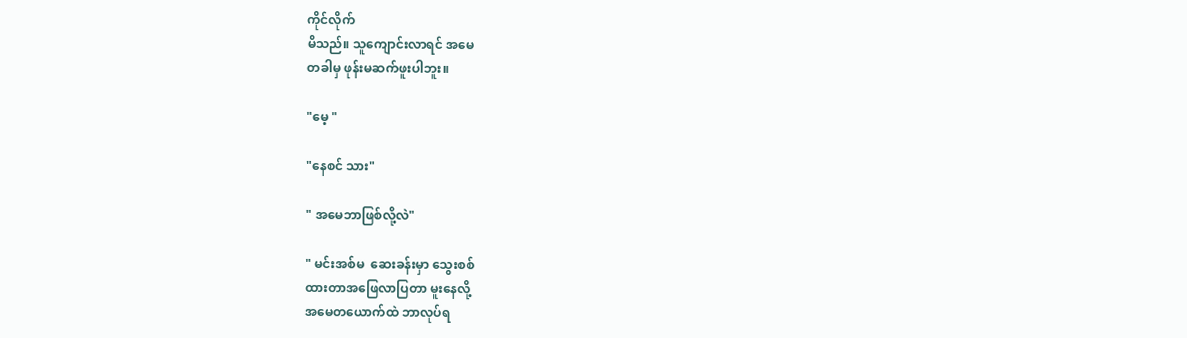ကိုင်လိုက်
မိသည်။ သူကျောင်းလာရင် အမေ
တခါမှ ဖုန်းမဆက်ဖူးပါဘူး။

"မေ့ "

"နေစင် သား"

" အမေဘာဖြစ်လို့လဲ"

" မင်းအစ်မ  ဆေးခန်းမှာ သွေးစစ်
ထားတာအဖြေလာပြတာ မူးနေလို့
အမေတယောက်ထဲ ဘာလုပ်ရ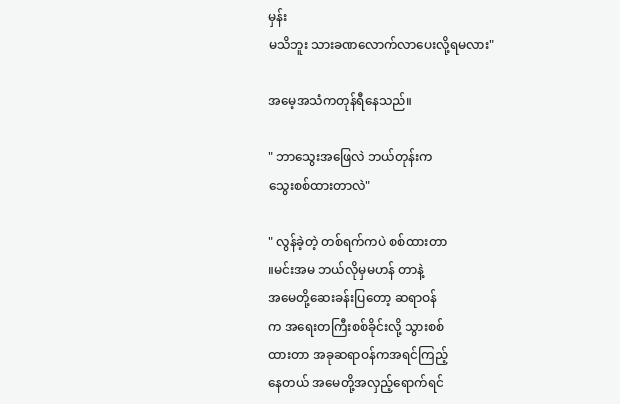မှန်း
မသိဘူး သားခဏလောက်လာပေးလို့ရမလား"

အမေ့အသံကတုန်ရီနေသည်။

" ဘာသွေးအဖြေလဲ ဘယ်တုန်းက
သွေးစစ်ထားတာလဲ"

" လွန်ခဲ့တဲ့ တစ်ရက်ကပဲ စစ်ထားတာ
။မင်းအမ ဘယ်လိုမှမဟန် တာနဲ့
အမေတို့ဆေးခန်းပြတော့ ဆရာဝန်
က အရေးတကြီးစစ်ခိုင်းလို့ သွားစစ်
ထားတာ အခုဆရာဝန်ကအရင်ကြည့်
နေတယ် အမေတို့အလှည့်ရောက်ရင်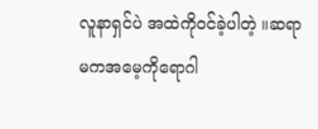လူနာရှင်ပဲ အထဲကိုဝင်ခဲ့ပါတဲ့ ။ဆရာ
မကအမေ့ကိုရောဂါ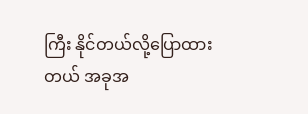ကြီး နိုင်တယ်လို့ပြောထားတယ် အခုအ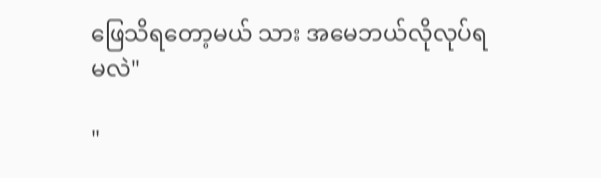ဖြေသိရတော့မယ် သား အမေဘယ်လိုလုပ်ရမလဲ"

"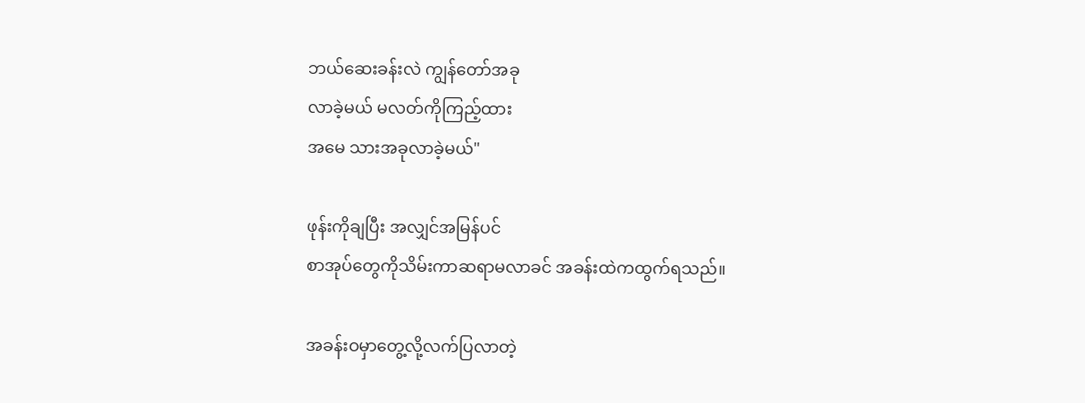ဘယ်ဆေးခန်းလဲ ကျွန်တော်အခု
လာခဲ့မယ် မလတ်ကိုကြည့်ထား
အမေ သားအခုလာခဲ့မယ်"

ဖုန်းကိုချပြီး အလျှင်အမြန်ပင်
စာအုပ်တွေကိုသိမ်းကာဆရာမလာခင် အခန်းထဲကထွက်ရသည်။

အခန်းဝမှာတွေ့လို့လက်ပြလာတဲ့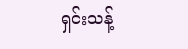ရှင်းသန့်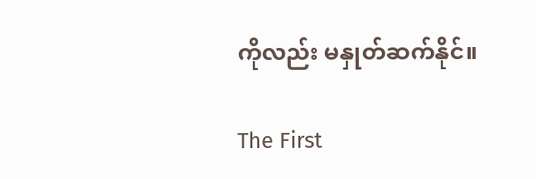ကိုလည်း မနှုတ်ဆက်နိုင်။

The First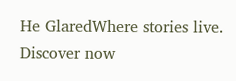He GlaredWhere stories live. Discover now